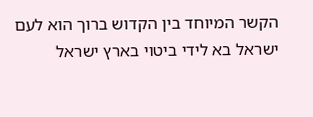הקשר המיוחד בין הקדוש ברוך הוא לעם ישראל בא לידי ביטוי בארץ ישראל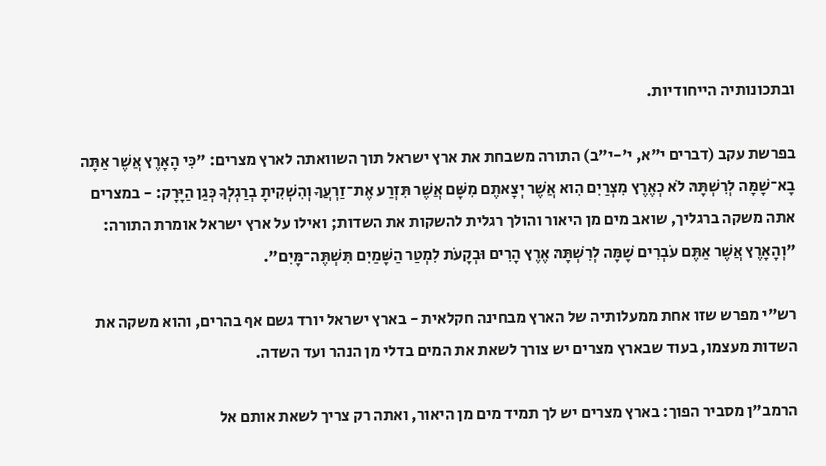ובתכונותיה הייחודיות.

בפרשת עקב (דברים י"א, י'-י"ב) התורה משבחת את ארץ ישראל תוך השוואתה לארץ מצרים: "כִּי הָאָרֶץ אֲשֶׁר אַתָּה בָא־שָׁמָּה לְרִשְׁתָּהּ לֹא כְאֶרֶץ מִצְרַיִם הִוא אֲשֶׁר יְצָאתֶם מִשָּׁם אֲשֶׁר תִּזְרַע אֶת־זַרְעֲךָ וְהִשְׁקִיתָ בְרַגְלְךָ כְּגַן הַיָּרָק: - במצרים אתה משקה ברגליך, שואב מים מן היאור והולך רגלית להשקות את השדות; ואילו על ארץ ישראל אומרת התורה: "וְהָאָרֶץ אֲשֶׁר אַתֶּם עֹבְרִים שָׁמָּה לְרִשְׁתָּהּ אֶרֶץ הָרִים וּבְקָעֹת לִמְטַר הַשָּׁמַיִם תִּשְׁתֶּה־מָּיִם".

רש"י מפרש שזו אחת ממעלותיה של הארץ מבחינה חקלאית - בארץ ישראל יורד גשם אף בהרים, והוא משקה את השדות מעצמו, בעוד שבארץ מצרים יש צורך לשאת את המים בדלי מן הנהר ועד השדה.

הרמב"ן מסביר הפוך: בארץ מצרים יש לך תמיד מים מן היאור, ואתה רק צריך לשאת אותם אל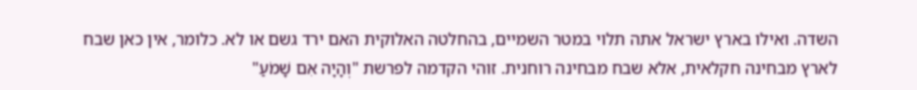השדה. ואילו בארץ ישראל אתה תלוי במטר השמיים, בהחלטה האלוקית האם ירד גשם או לא. כלומר, אין כאן שבח לארץ מבחינה חקלאית, אלא שבח מבחינה רוחנית. זוהי הקדמה לפרשת "וְהָיָה אִם שָׁמֹעַ"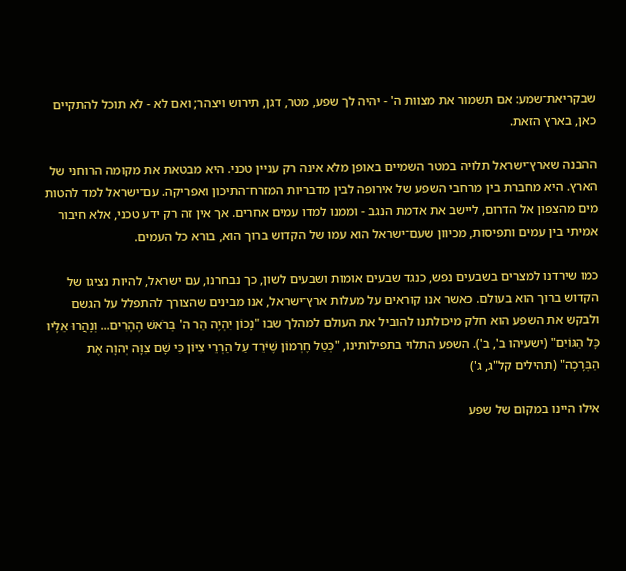שבקריאת־שמע: אם תשמור את מצוות ה' - יהיה לך שפע, מטר, דגן, תירוש ויצהר; ואם לא - לא תוכל להתקיים כאן, בארץ הזאת.

ההבנה שארץ־ישראל תלויה במטר השמיים באופן מלא אינה רק עניין טכני. היא מבטאת את מקומה הרוחני של הארץ. היא מחברת בין מרחבי השפע של אירופה לבין מדבריות המזרח־התיכון ואפריקה. עם־ישראל למד להטות מים מהצפון אל הדרום, ליישב את אדמת הנגב - וממנו למדו עמים אחרים. אך אין זה רק ידע טכני, אלא חיבור אמיתי בין עמים ותפיסות, מכיוון שעם־ישראל הוא עמו של הקדוש ברוך הוא, בורא כל העמים.

כמו שירדנו למצרים בשבעים נפש, כנגד שבעים אומות ושבעים לשון, כך נבחרנו, עם ישראל, להיות נציגו של הקדוש ברוך הוא בעולם. כאשר אנו קוראים על מעלות ארץ־ישראל, אנו מבינים שהצורך להתפלל על הגשם ולבקש את השפע הוא חלק מיכולתנו להוביל את העולם למהלך שבו "נָכוֹן יִהְיֶה הַר ה' בְּרֹאשׁ הֶהָרִים... וְנָהֲרוּ אֵלָיו כָּל הַגּוֹיִם" (ישעיהו ב', ב'). השפע התלוי בתפילותינו, "כְּטַל חֶרְמוֹן שֶׁיֹּרֵד עַל הַרְרֵי צִיּוֹן כִּי שָׁם צִוָּה יְהוָה אֶת הַבְּרָכָה" (תהילים קל"ג, ג')

אילו היינו במקום של שפע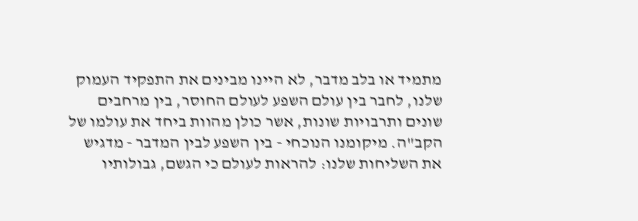מתמיד או בלב מדבר, לא היינו מבינים את התפקיד העמוק שלנו, לחבר בין עולם השפע לעולם החוסר, בין מרחבים שונים ותרבויות שונות, אשר כולן מהוות ביחד את עולמו של הקב"ה. מיקומנו הנוכחי - בין השפע לבין המדבר - מדגיש את השליחות שלנו: להראות לעולם כי הגשם, גבולותיו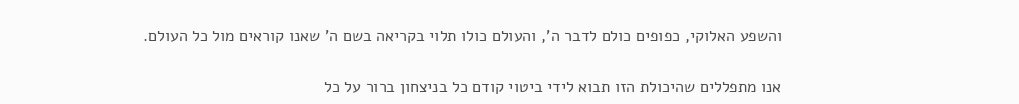והשפע האלוקי, כפופים כולם לדבר ה', והעולם כולו תלוי בקריאה בשם ה' שאנו קוראים מול כל העולם.

אנו מתפללים שהיכולת הזו תבוא לידי ביטוי קודם כל בניצחון ברור על כל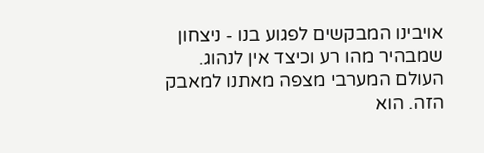אויבינו המבקשים לפגוע בנו - ניצחון שמבהיר מהו רע וכיצד אין לנהוג. העולם המערבי מצפה מאתנו למאבק הזה. הוא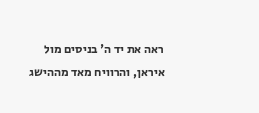ראה את יד ה' בניסים מול איראן, והרוויח מאד מההישג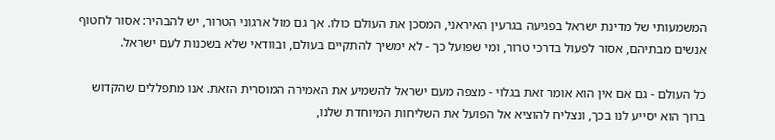המשמעותי של מדינת ישראל בפגיעה בגרעין האיראני, המסכן את העולם כולו. אך גם מול ארגוני הטרור, יש להבהיר: אסור לחטוף אנשים מבתיהם, אסור לפעול בדרכי טרור, ומי שפועל כך - לא ימשיך להתקיים בעולם, ובוודאי שלא בשכנות לעם ישראל.

כל העולם - גם אם אין הוא אומר זאת בגלוי - מצפה מעם ישראל להשמיע את האמירה המוסרית הזאת. אנו מתפללים שהקדוש ברוך הוא יסייע לנו בכך, ונצליח להוציא אל הפועל את השליחות המיוחדת שלנו,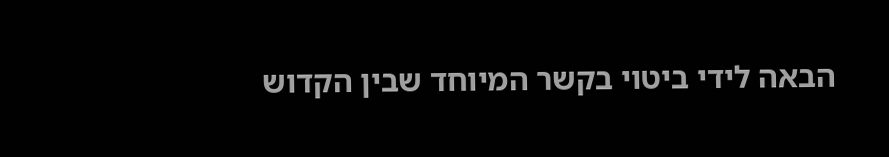הבאה לידי ביטוי בקשר המיוחד שבין הקדוש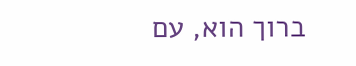ברוך הוא, עם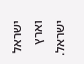ישראל וארץ ישראל.